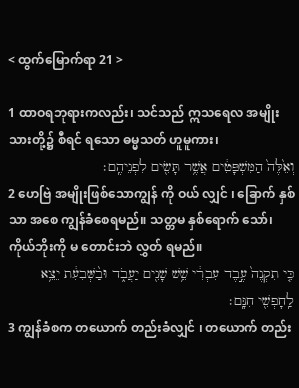< ထွက်မြောက်ရာ 21 >

1 ထာဝရဘုရားကလည်း၊ သင်သည် ဣသရေလ အမျိုးသားတို့၌ စီရင် ရသော ဓမ္မသတ် ဟူမူကား၊
וְאֵ֙לֶּה֙ הַמִּשְׁפָּטִ֔ים אֲשֶׁ֥ר תָּשִׂ֖ים לִפְנֵיהֶֽם׃
2 ဟေဗြဲ အမျိုးဖြစ်သောကျွန် ကို ဝယ် လျှင် ၊ ခြောက် နှစ် သာ အစေ ကျွန်ခံစေရမည်။ သတ္တမ နှစ်ရောက် သော်၊ ကိုယ်ဘိုးကို မ တောင်းဘဲ လွှတ် ရမည်။
כִּ֤י תִקְנֶה֙ עֶ֣בֶד עִבְרִ֔י שֵׁ֥שׁ שָׁנִ֖ים יַעֲבֹ֑ד וּבַ֨שְּׁבִעִ֔ת יֵצֵ֥א לַֽחָפְשִׁ֖י חִנָּֽם׃
3 ကျွန်ခံစက တယောက် တည်းခံလျှင် ၊ တယောက် တည်း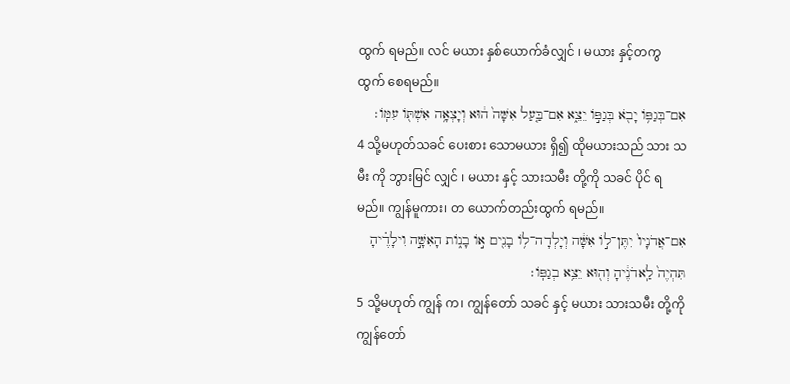ထွက် ရမည်။ လင် မယား နှစ်ယောက်ခံလျှင် ၊ မယား နှင့်တကွ ထွက် စေရမည်။
אִם־בְּגַפֹּ֥ו יָבֹ֖א בְּגַפֹּ֣ו יֵצֵ֑א אִם־בַּ֤עַל אִשָּׁה֙ ה֔וּא וְיָצְאָ֥ה אִשְׁתֹּ֖ו עִמֹּֽו׃
4 သို့မဟုတ်သခင် ပေးစား သောမယား ရှိ၍ ထိုမယားသည် သား သမီး ကို ဘွားမြင် လျှင် ၊ မယား နှင့် သားသမီး တို့ကို သခင် ပိုင် ရမည်။ ကျွန်မူကား၊ တ ယောက်တည်းထွက် ရမည်။
אִם־אֲדֹנָיו֙ יִתֶּן־לֹ֣ו אִשָּׁ֔ה וְיָלְדָה־לֹ֥ו בָנִ֖ים אֹ֣ו בָנֹ֑ות הָאִשָּׁ֣ה וִילָדֶ֗יהָ תִּהְיֶה֙ לַֽאדֹנֶ֔יהָ וְה֖וּא יֵצֵ֥א בְגַפֹּֽו׃
5 သို့မဟုတ် ကျွန် က၊ ကျွန်တော် သခင် နှင့် မယား သားသမီး တို့ကို ကျွန်တော်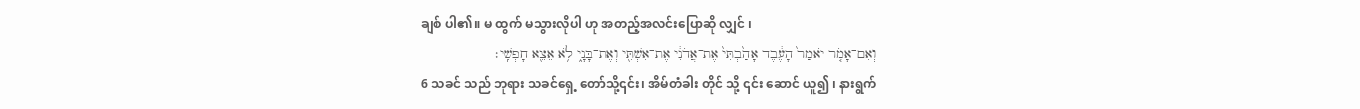ချစ် ပါ၏။ မ ထွက် မသွားလိုပါ ဟု အတည့်အလင်းပြောဆို လျှင် ၊
וְאִם־אָמֹ֤ר יֹאמַר֙ הָעֶ֔בֶד אָהַ֙בְתִּי֙ אֶת־אֲדֹנִ֔י אֶת־אִשְׁתִּ֖י וְאֶת־בָּנָ֑י לֹ֥א אֵצֵ֖א חָפְשִֽׁי׃
6 သခင် သည် ဘုရား သခင်ရှေ့ တော်သို့၎င်း၊ အိမ်တံခါး တိုင် သို့ ၎င်း ဆောင် ယူ၍ ၊ နားရွက်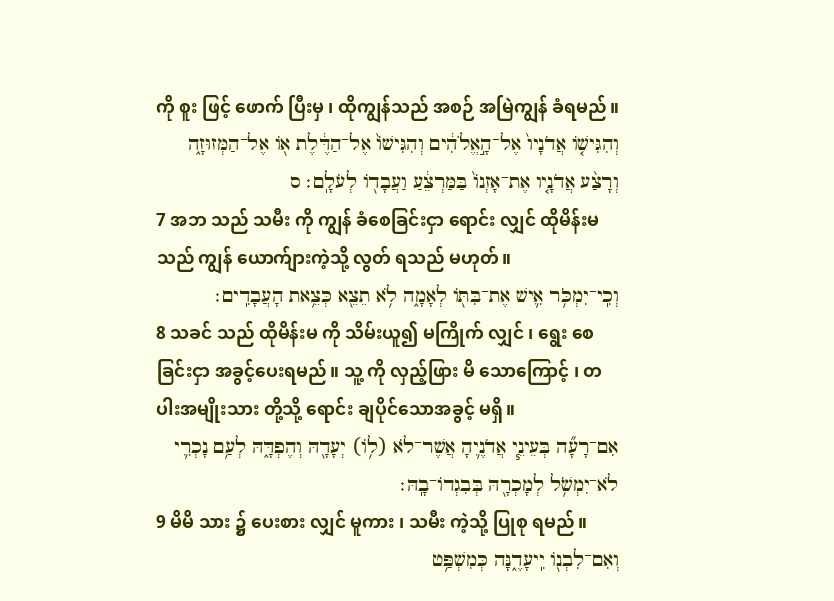ကို စူး ဖြင့် ဖောက် ပြီးမှ ၊ ထိုကျွန်သည် အစဉ် အမြဲကျွန် ခံရမည်။
וְהִגִּישֹׁ֤ו אֲדֹנָיו֙ אֶל־הָ֣אֱלֹהִ֔ים וְהִגִּישֹׁו֙ אֶל־הַדֶּ֔לֶת אֹ֖ו אֶל־הַמְּזוּזָ֑ה וְרָצַ֨ע אֲדֹנָ֤יו אֶת־אָזְנֹו֙ בַּמַּרְצֵ֔עַ וַעֲבָדֹ֖ו לְעֹלָֽם׃ ס
7 အဘ သည် သမီး ကို ကျွန် ခံစေခြင်းငှာ ရောင်း လျှင် ထိုမိန်းမသည် ကျွန် ယောက်ျားကဲ့သို့ လွတ် ရသည် မဟုတ်။
וְכִֽי־יִמְכֹּ֥ר אִ֛ישׁ אֶת־בִּתֹּ֖ו לְאָמָ֑ה לֹ֥א תֵצֵ֖א כְּצֵ֥את הָעֲבָדִֽים׃
8 သခင် သည် ထိုမိန်းမ ကို သိမ်းယူ၍ မကြိုက် လျှင် ၊ ရွေး စေခြင်းငှာ အခွင့်ပေးရမည်။ သူ့ ကို လှည့်ဖြား မိ သောကြောင့် ၊ တပါးအမျိုးသား တို့သို့ ရောင်း ချပိုင်သောအခွင့် မရှိ။
אִם־רָעָ֞ה בְּעֵינֵ֧י אֲדֹנֶ֛יהָ אֲשֶׁר־לֹא (לֹ֥ו) יְעָדָ֖הּ וְהֶפְדָּ֑הּ לְעַ֥ם נָכְרִ֛י לֹא־יִמְשֹׁ֥ל לְמָכְרָ֖הּ בְּבִגְדֹו־בָֽהּ׃
9 မိမိ သား ၌ ပေးစား လျှင် မူကား ၊ သမီး ကဲ့သို့ ပြုစု ရမည်။
וְאִם־לִבְנֹ֖ו יִֽיעָדֶ֑נָּה כְּמִשְׁפַּ֥ט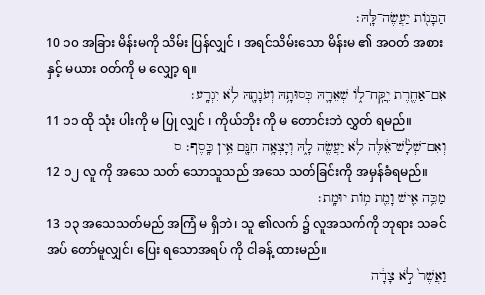הַבָּנֹ֖ות יַעֲשֶׂה־לָּֽהּ׃
10 ၁၀ အခြား မိန်းမကို သိမ်း ပြန်လျှင် ၊ အရင်သိမ်းသော မိန်းမ ၏ အဝတ် အစား နှင့် မယား ဝတ်ကို မ လျှော့ ရ။
אִם־אַחֶ֖רֶת יִֽקַּֽח־לֹ֑ו שְׁאֵרָ֛הּ כְּסוּתָ֥הּ וְעֹנָתָ֖הּ לֹ֥א יִגְרָֽע׃
11 ၁၁ ထို သုံး ပါးကို မ ပြု လျှင် ၊ ကိုယ်ဘိုး ကို မ တောင်းဘဲ လွှတ် ရမည်။
וְאִם־שְׁלָ֨שׁ־אֵ֔לֶּה לֹ֥א יַעֲשֶׂ֖ה לָ֑הּ וְיָצְאָ֥ה חִנָּ֖ם אֵ֥ין כָּֽסֶף׃ ס
12 ၁၂ လူ ကို အသေ သတ် သောသူသည် အသေ သတ်ခြင်းကို အမှန်ခံရမည်။
מַכֵּ֥ה אִ֛ישׁ וָמֵ֖ת מֹ֥ות יוּמָֽת׃
13 ၁၃ အသေသတ်မည် အကြံ မ ရှိဘဲ၊ သူ ၏လက် ၌ လူအသက်ကို ဘုရား သခင်အပ် တော်မူလျှင်၊ ပြေး ရသောအရပ် ကို ငါခန့် ထားမည်။
וַאֲשֶׁר֙ לֹ֣א צָדָ֔ה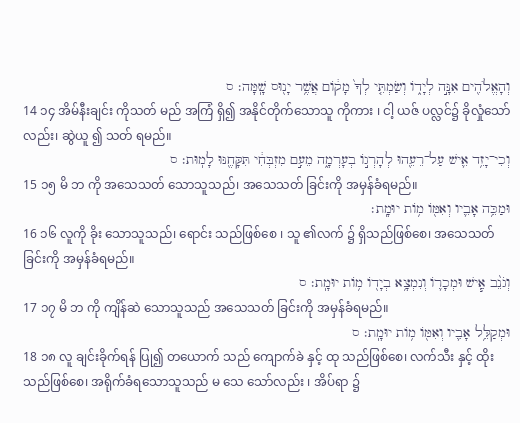וְהָאֱלֹהִ֖ים אִנָּ֣ה לְיָדֹ֑ו וְשַׂמְתִּ֤י לְךָ֙ מָקֹ֔ום אֲשֶׁ֥ר יָנ֖וּס שָֽׁמָּה׃ ס
14 ၁၄ အိမ်နီးချင်း ကိုသတ် မည် အကြံ ရှိ၍ အနိုင်တိုက်သောသူ ကိုကား ၊ ငါ့ ယဇ် ပလ္လင်၌ ခိုလှုံသော်လည်း၊ ဆွဲယူ ၍ သတ် ရမည်။
וְכִי־יָזִ֥ד אִ֛ישׁ עַל־רֵעֵ֖הוּ לְהָרְגֹ֣ו בְעָרְמָ֑ה מֵעִ֣ם מִזְבְּחִ֔י תִּקָּחֶ֖נּוּ לָמֽוּת׃ ס
15 ၁၅ မိ ဘ ကို အသေသတ် သောသူသည်၊ အသေသတ် ခြင်းကို အမှန်ခံရမည်။
וּמַכֵּ֥ה אָבִ֛יו וְאִמֹּ֖ו מֹ֥ות יוּמָֽת׃
16 ၁၆ လူကို ခိုး သောသူသည်၊ ရောင်း သည်ဖြစ်စေ ၊ သူ ၏လက် ၌ ရှိသည်ဖြစ်စေ၊ အသေသတ် ခြင်းကို အမှန်ခံရမည်။
וְגֹנֵ֨ב אִ֧ישׁ וּמְכָרֹ֛ו וְנִמְצָ֥א בְיָדֹ֖ו מֹ֥ות יוּמָֽת׃ ס
17 ၁၇ မိ ဘ ကို ကျိန်ဆဲ သောသူသည် အသေသတ် ခြင်းကို အမှန်ခံရမည်။
וּמְקַלֵּ֥ל אָבִ֛יו וְאִמֹּ֖ו מֹ֥ות יוּמָֽת׃ ס
18 ၁၈ လူ ချင်းခိုက်ရန် ပြု၍ တယောက် သည် ကျောက်ခဲ နှင့် ထု သည်ဖြစ်စေ၊ လက်သီး နှင့် ထိုးသည်ဖြစ်စေ၊ အရိုက်ခံရသောသူသည် မ သေ သော်လည်း ၊ အိပ်ရာ ၌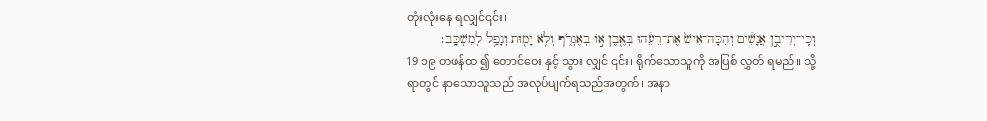တုံးလုံးနေ ရလျှင်၎င်း၊
וְכִֽי־יְרִיבֻ֣ן אֲנָשִׁ֔ים וְהִכָּה־אִישׁ֙ אֶת־רֵעֵ֔הוּ בְּאֶ֖בֶן אֹ֣ו בְאֶגְרֹ֑ף וְלֹ֥א יָמ֖וּת וְנָפַ֥ל לְמִשְׁכָּֽב׃
19 ၁၉ တဖန်ထ ၍ တောင်ဝေး နှင့် သွား လျှင် ၎င်း၊ ရိုက်သောသူကို အပြစ် လွှတ် ရမည်။ သို့ရာတွင် နာသောသူသည် အလုပ်ပျက်ရသည်အတွက်၊ အနာ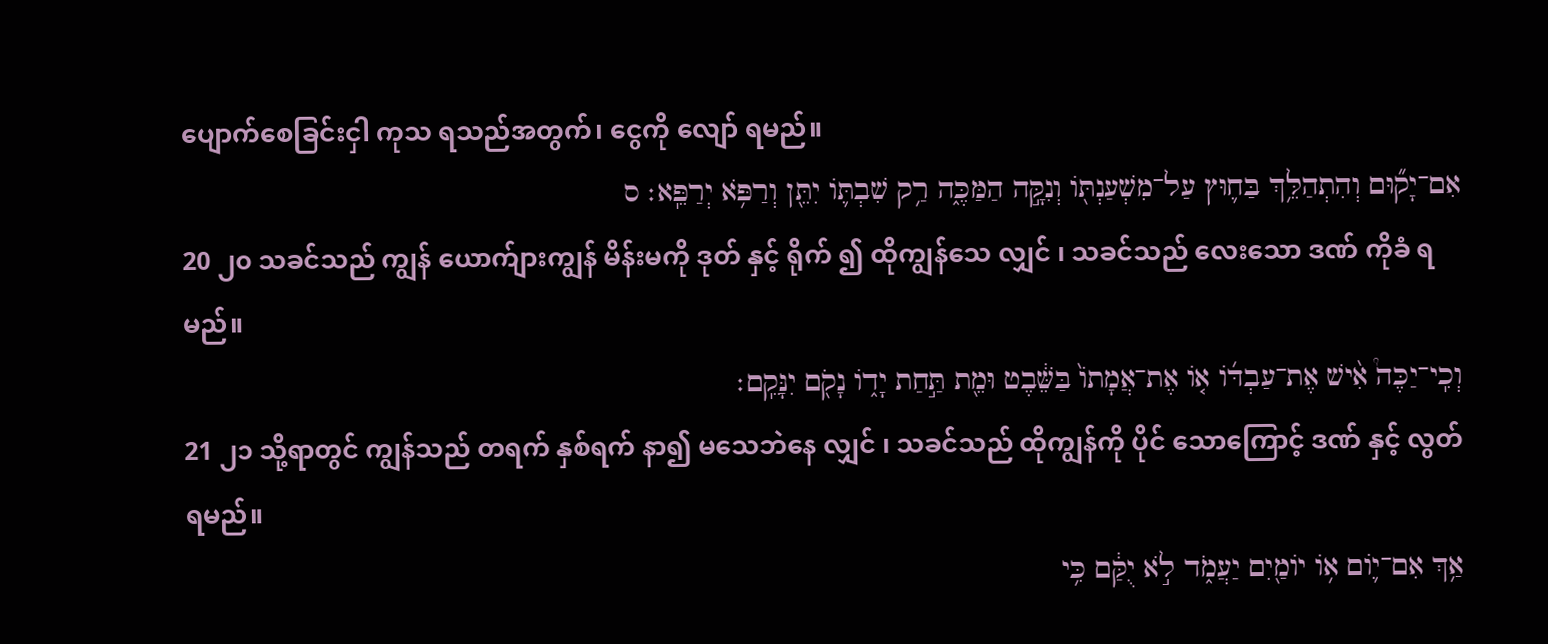ပျောက်စေခြင်းငှါ ကုသ ရသည်အတွက်၊ ငွေကို လျော် ရမည်။
אִם־יָק֞וּם וְהִתְהַלֵּ֥ךְ בַּח֛וּץ עַל־מִשְׁעַנְתֹּ֖ו וְנִקָּ֣ה הַמַּכֶּ֑ה רַ֥ק שִׁבְתֹּ֛ו יִתֵּ֖ן וְרַפֹּ֥א יְרַפֵּֽא׃ ס
20 ၂၀ သခင်သည် ကျွန် ယောက်ျားကျွန် မိန်းမကို ဒုတ် နှင့် ရိုက် ၍ ထိုကျွန်သေ လျှင် ၊ သခင်သည် လေးသော ဒဏ် ကိုခံ ရမည်။
וְכִֽי־יַכֶּה֩ אִ֨ישׁ אֶת־עַבְדֹּ֜ו אֹ֤ו אֶת־אֲמָתֹו֙ בַּשֵּׁ֔בֶט וּמֵ֖ת תַּ֣חַת יָדֹ֑ו נָקֹ֖ם יִנָּקֵֽם׃
21 ၂၁ သို့ရာတွင် ကျွန်သည် တရက် နှစ်ရက် နာ၍ မသေဘဲနေ လျှင် ၊ သခင်သည် ထိုကျွန်ကို ပိုင် သောကြောင့် ဒဏ် နှင့် လွတ်ရမည်။
אַ֥ךְ אִם־יֹ֛ום אֹ֥ו יֹומַ֖יִם יַעֲמֹ֑ד לֹ֣א יֻקַּ֔ם כִּ֥י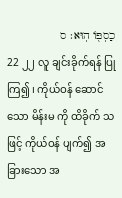כַסְפֹּ֖ו הֽוּא׃ ס
22 ၂၂ လူ ချင်းခိုက်ရန် ပြုကြ၍ ၊ ကိုယ်ဝန် ဆောင်သော မိန်းမ ကို ထိခိုက် သဖြင့် ကိုယ်ဝန် ပျက်၍ အခြားသော အ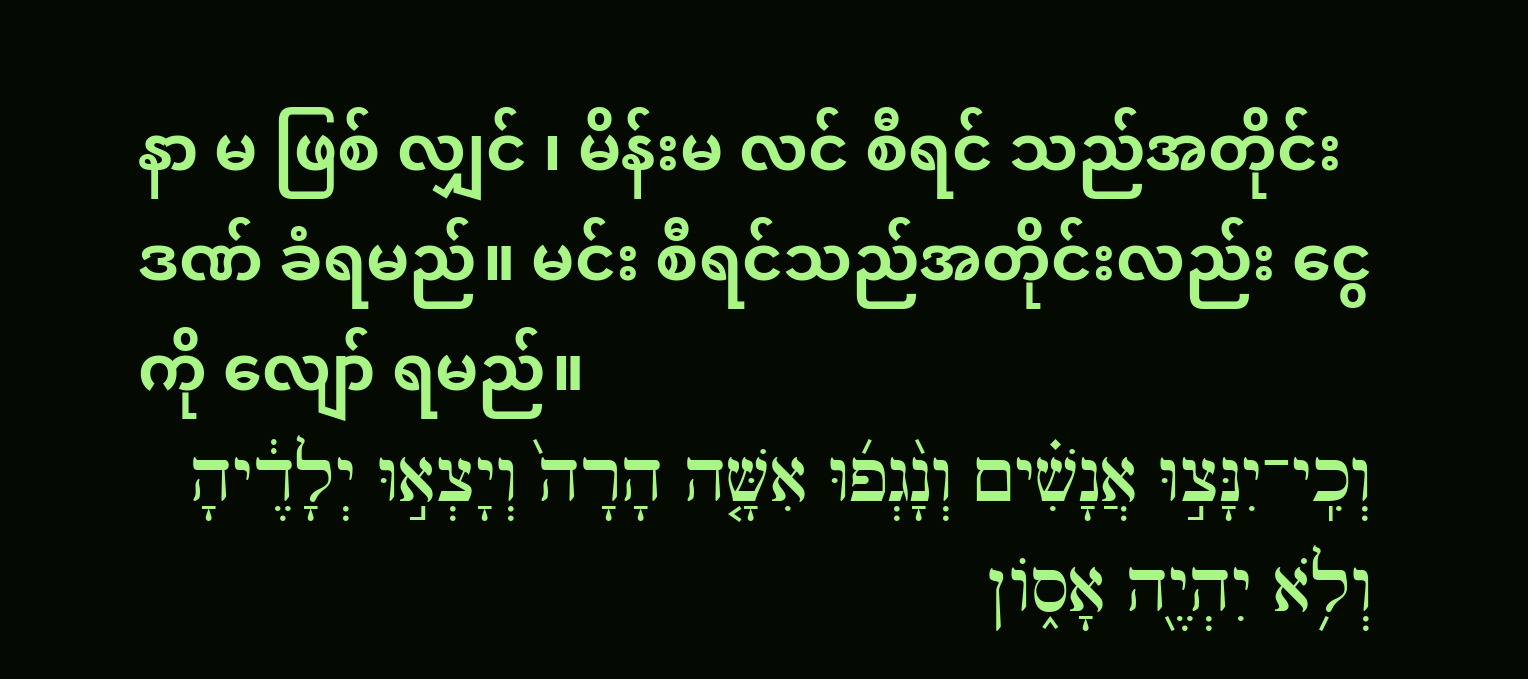နာ မ ဖြစ် လျှင် ၊ မိန်းမ လင် စီရင် သည်အတိုင်း ဒဏ် ခံရမည်။ မင်း စီရင်သည်အတိုင်းလည်း ငွေကို လျော် ရမည်။
וְכִֽי־יִנָּצ֣וּ אֲנָשִׁ֗ים וְנָ֨גְפ֜וּ אִשָּׁ֤ה הָרָה֙ וְיָצְא֣וּ יְלָדֶ֔יהָ וְלֹ֥א יִהְיֶ֖ה אָסֹ֑ון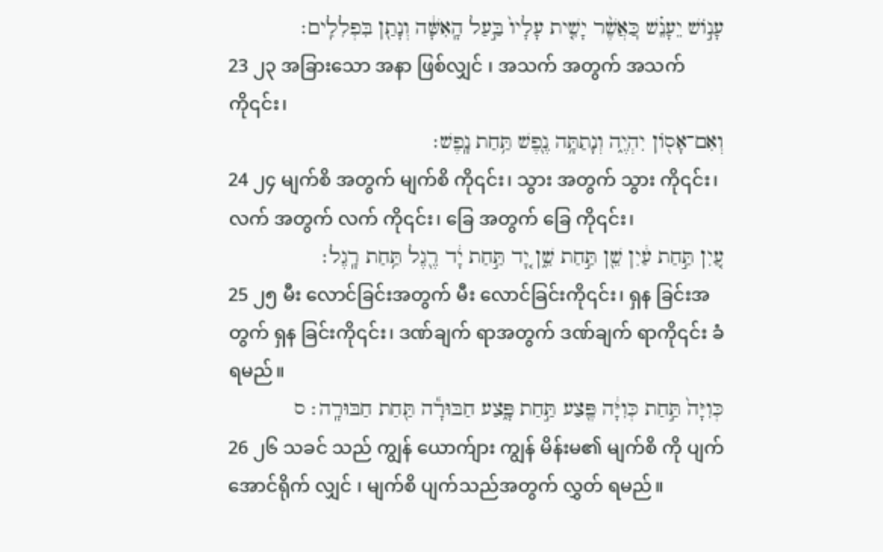עָנֹ֣ושׁ יֵעָנֵ֗שׁ כּֽ͏ַאֲשֶׁ֨ר יָשִׁ֤ית עָלָיו֙ בַּ֣עַל הָֽאִשָּׁ֔ה וְנָתַ֖ן בִּפְלִלִֽים׃
23 ၂၃ အခြားသော အနာ ဖြစ်လျှင် ၊ အသက် အတွက် အသက် ကို၎င်း၊
וְאִם־אָסֹ֖ון יִהְיֶ֑ה וְנָתַתָּ֥ה נֶ֖פֶשׁ תַּ֥חַת נָֽפֶשׁ׃
24 ၂၄ မျက်စိ အတွက် မျက်စိ ကို၎င်း၊ သွား အတွက် သွား ကို၎င်း၊ လက် အတွက် လက် ကို၎င်း၊ ခြေ အတွက် ခြေ ကို၎င်း၊
עַ֚יִן תַּ֣חַת עַ֔יִן שֵׁ֖ן תַּ֣חַת שֵׁ֑ן יָ֚ד תַּ֣חַת יָ֔ד רֶ֖גֶל תַּ֥חַת רָֽגֶל׃
25 ၂၅ မီး လောင်ခြင်းအတွက် မီး လောင်ခြင်းကို၎င်း၊ ရှန ခြင်းအတွက် ရှန ခြင်းကို၎င်း၊ ဒဏ်ချက် ရာအတွက် ဒဏ်ချက် ရာကို၎င်း ခံ ရမည်။
כְּוִיָּה֙ תַּ֣חַת כְּוִיָּ֔ה פֶּ֖צַע תַּ֣חַת פָּ֑צַע חַבּוּרָ֕ה תַּ֖חַת חַבּוּרָֽה׃ ס
26 ၂၆ သခင် သည် ကျွန် ယောက်ျား ကျွန် မိန်းမ၏ မျက်စိ ကို ပျက် အောင်ရိုက် လျှင် ၊ မျက်စိ ပျက်သည်အတွက် လွှတ် ရမည်။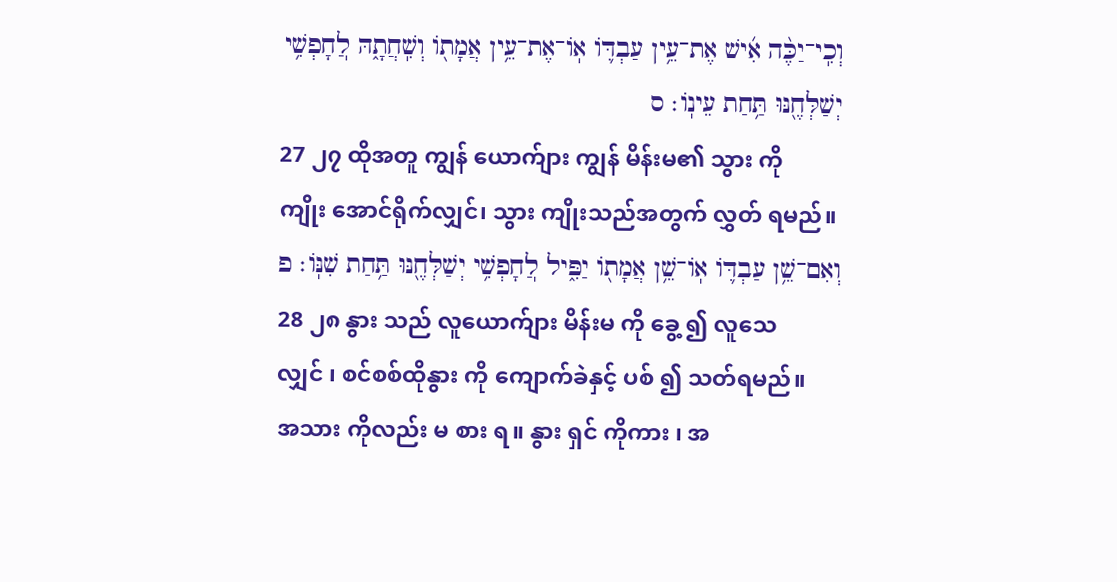וְכִֽי־יַכֶּ֨ה אִ֜ישׁ אֶת־עֵ֥ין עַבְדֹּ֛ו אֹֽו־אֶת־עֵ֥ין אֲמָתֹ֖ו וְשִֽׁחֲתָ֑הּ לֽ͏ַחָפְשִׁ֥י יְשַׁלְּחֶ֖נּוּ תַּ֥חַת עֵינֹֽו׃ ס
27 ၂၇ ထိုအတူ ကျွန် ယောက်ျား ကျွန် မိန်းမ၏ သွား ကို ကျိုး အောင်ရိုက်လျှင်၊ သွား ကျိုးသည်အတွက် လွှတ် ရမည်။
וְאִם־שֵׁ֥ן עַבְדֹּ֛ו אֹֽו־שֵׁ֥ן אֲמָתֹ֖ו יַפִּ֑יל לֽ͏ַחָפְשִׁ֥י יְשַׁלְּחֶ֖נּוּ תַּ֥חַת שִׁנֹּֽו׃ פ
28 ၂၈ နွား သည် လူယောက်ျား မိန်းမ ကို ခွေ့ ၍ လူသေ လျှင် ၊ စင်စစ်ထိုနွား ကို ကျောက်ခဲနှင့် ပစ် ၍ သတ်ရမည်။ အသား ကိုလည်း မ စား ရ။ နွား ရှင် ကိုကား ၊ အ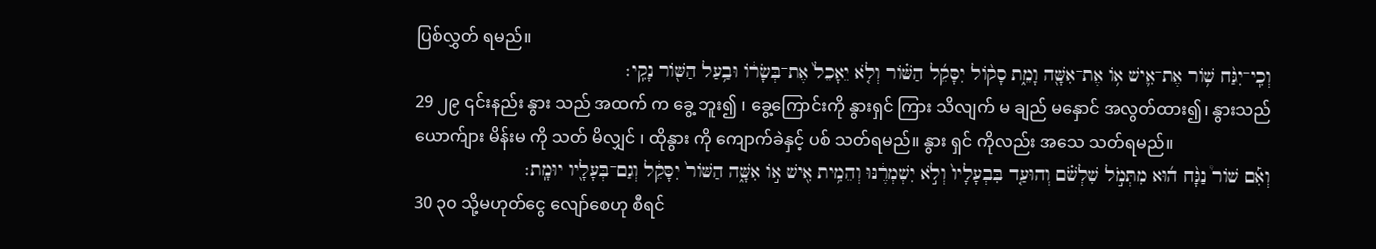ပြစ်လွှတ် ရမည်။
וְכִֽי־יִגַּ֨ח שֹׁ֥ור אֶת־אִ֛ישׁ אֹ֥ו אֶת־אִשָּׁ֖ה וָמֵ֑ת סָקֹ֨ול יִסָּקֵ֜ל הַשֹּׁ֗ור וְלֹ֤א יֵאָכֵל֙ אֶת־בְּשָׂרֹ֔ו וּבַ֥עַל הַשֹּׁ֖ור נָקִֽי׃
29 ၂၉ ၎င်းနည်း နွား သည် အထက် က ခွေ့ ဘူး၍ ၊ ခွေ့ကြောင်းကို နွားရှင် ကြား သိလျက် မ ချည် မနှောင် အလွတ်ထား၍၊ နွားသည် ယောက်ျား မိန်းမ ကို သတ် မိလျှင် ၊ ထိုနွား ကို ကျောက်ခဲနှင့် ပစ် သတ်ရမည်။ နွား ရှင် ကိုလည်း အသေ သတ်ရမည်။
וְאִ֡ם שֹׁור֩ נַגָּ֨ח ה֜וּא מִתְּמֹ֣ל שִׁלְשֹׁ֗ם וְהוּעַ֤ד בִּבְעָלָיו֙ וְלֹ֣א יִשְׁמְרֶ֔נּוּ וְהֵמִ֥ית אִ֖ישׁ אֹ֣ו אִשָּׁ֑ה הַשֹּׁור֙ יִסָּקֵ֔ל וְגַם־בְּעָלָ֖יו יוּמָֽת׃
30 ၃၀ သို့မဟုတ်ငွေ လျော်စေဟု စီရင်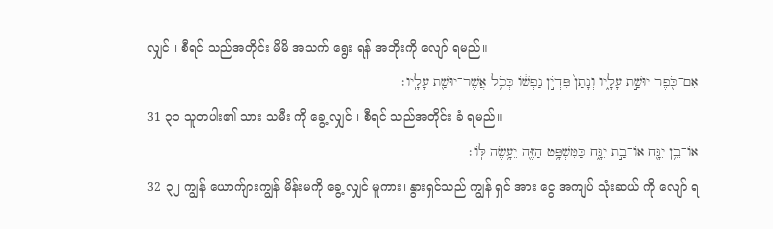လျှင် ၊ စီရင် သည်အတိုင်း မိမိ အသက် ရွေး ရန် အဘိုးကို လျော် ရမည်။
אִם־כֹּ֖פֶר יוּשַׁ֣ת עָלָ֑יו וְנָתַן֙ פִּדְיֹ֣ן נַפְשֹׁ֔ו כְּכֹ֥ל אֲשֶׁר־יוּשַׁ֖ת עָלָֽיו׃
31 ၃၁ သူတပါး၏ သား သမီး ကို ခွေ့ လျှင် ၊ စီရင် သည်အတိုင်း ခံ ရမည်။
אֹו־בֵ֥ן יִגָּ֖ח אֹו־בַ֣ת יִגָּ֑ח כַּמִּשְׁפָּ֥ט הַזֶּ֖ה יֵעָ֥שֶׂה לֹּֽו׃
32 ၃၂ ကျွန် ယောက်ျားကျွန် မိန်းမကို ခွေ့ လျှင် မူကား၊ နွားရှင်သည် ကျွန် ရှင် အား ငွေ အကျပ် သုံးဆယ် ကို လျော် ရ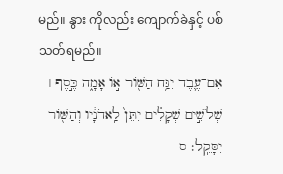မည်။ နွား ကိုလည်း ကျောက်ခဲနှင့် ပစ် သတ်ရမည်။
אִם־עֶ֛בֶד יִגַּ֥ח הַשֹּׁ֖ור אֹ֣ו אָמָ֑ה כֶּ֣סֶף ׀ שְׁלֹשִׁ֣ים שְׁקָלִ֗ים יִתֵּן֙ לַֽאדֹנָ֔יו וְהַשֹּׁ֖ור יִסָּקֵֽל׃ ס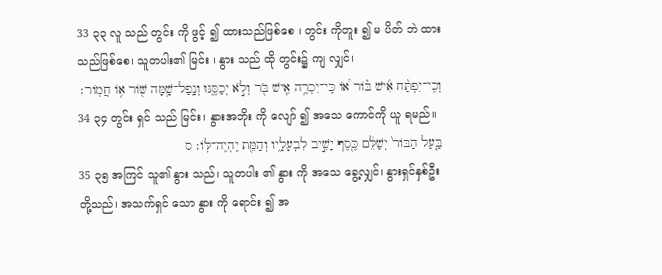33 ၃၃ လူ သည် တွင်း ကို ဖွင့် ၍ ထားသည်ဖြစ်စေ ၊ တွင်း ကိုတူး ၍ မ ပိတ် ဘဲ ထားသည်ဖြစ်စေ၊ သူတပါး၏ မြင်း ၊ နွား သည် ထို တွင်း၌ ကျ လျှင်၊
וְכִֽי־יִפְתַּ֨ח אִ֜ישׁ בֹּ֗ור אֹ֠ו כִּֽי־יִכְרֶ֥ה אִ֛ישׁ בֹּ֖ר וְלֹ֣א יְכַסֶּ֑נּוּ וְנָֽפַל־שָׁ֥מָּה שֹּׁ֖ור אֹ֥ו חֲמֹֽור׃
34 ၃၄ တွင်း ရှင် သည် မြင်း၊ နွားအဘိုး ကို လျော် ၍ အသေ ကောင်ကို ယူ ရမည်။
בַּ֤עַל הַבֹּור֙ יְשַׁלֵּ֔ם כֶּ֖סֶף יָשִׁ֣יב לִבְעָלָ֑יו וְהַמֵּ֖ת יִֽהְיֶה־לֹּֽו׃ ס
35 ၃၅ အကြင် သူ၏ နွား သည်၊ သူတပါး ၏ နွား ကို အသေ ခွေ့လျှင်၊ နွားရှင်နှစ်ဦးတို့သည်၊ အသက်ရှင် သော နွား ကို ရောင်း ၍ အ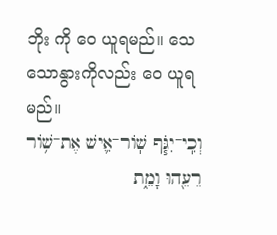ဘိုး ကို ဝေ ယူရမည်။ သေ သောနွားကိုလည်း ဝေ ယူရမည်။
וְכִֽי־יִגֹּ֧ף שֹֽׁור־אִ֛ישׁ אֶת־שֹׁ֥ור רֵעֵ֖הוּ וָמֵ֑ת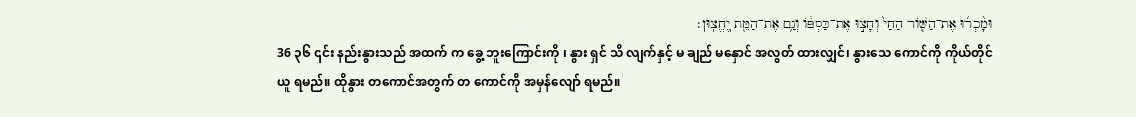וּמָ֨כְר֜וּ אֶת־הַשֹּׁ֤ור הַחַי֙ וְחָצ֣וּ אֶת־כַּסְפֹּ֔ו וְגַ֥ם אֶת־הַמֵּ֖ת יֽ͏ֶחֱצֽוּן׃
36 ၃၆ ၎င်း နည်းနွားသည် အထက် က ခွေ့ ဘူးကြောင်းကို ၊ နွား ရှင် သိ လျက်နှင့် မ ချည် မနှောင် အလွတ် ထားလျှင်၊ နွားသေ ကောင်ကို ကိုယ်တိုင် ယူ ရမည်။ ထိုနွား တကောင်အတွက် တ ကောင်ကို အမှန်လျော် ရမည်။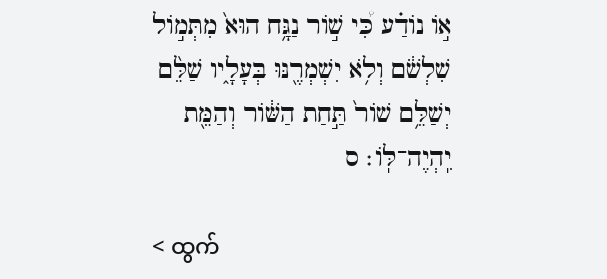אֹ֣ו נֹודַ֗ע כִּ֠י שֹׁ֣ור נַגָּ֥ח הוּא֙ מִתְּמֹ֣ול שִׁלְשֹׁ֔ם וְלֹ֥א יִשְׁמְרֶ֖נּוּ בְּעָלָ֑יו שַׁלֵּ֨ם יְשַׁלֵּ֥ם שֹׁור֙ תַּ֣חַת הַשֹּׁ֔ור וְהַמֵּ֖ת יִֽהְיֶה־לֹּֽו׃ ס

< ထွက်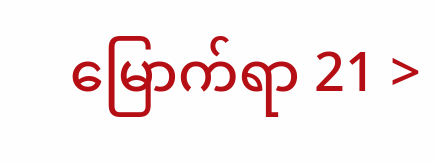မြောက်ရာ 21 >